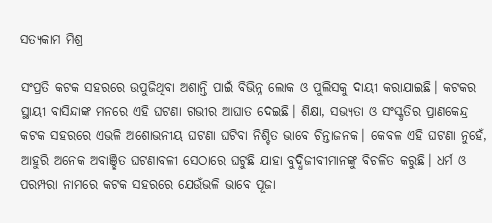ସତ୍ୟକାମ ମିଶ୍ର

ସଂପ୍ରତି କଟକ ସହରରେ ଉପୁଜିଥିବା ଅଶାନ୍ତି ପାଇଁ ବିଭିନ୍ନ ଲୋକ ଓ ପୁଲିସକୁ ଦାୟୀ କରାଯାଇଛି। କଟକର ସ୍ଥାୟୀ ବାସିନ୍ଦାଙ୍କ ମନରେ ଏହି ଘଟଣା ଗଭୀର ଆଘାତ ଦେଇଛି। ଶିକ୍ଷା, ସଭ୍ୟତା ଓ ସଂସ୍କୃତିର ପ୍ରାଣକେନ୍ଦ୍ର କଟକ ସହରରେ ଏଭଳି ଅଶୋଭନୀୟ ଘଟଣା ଘଟିବା ନିଶ୍ଚିତ ଭାବେ ଚିନ୍ତାଜନକ। କେବଳ ଏହି ଘଟଣା ନୁହେଁ, ଆହୁରି ଅନେକ ଅବାଞ୍ଛିତ ଘଟଣାବଳୀ ସେଠାରେ ଘଟୁଛି ଯାହା ବୁଦ୍ଧିଜୀବୀମାନଙ୍କୁ ବିଚଳିତ କରୁଛି। ଧର୍ମ ଓ ପରମ୍ପରା ନାମରେ କଟକ ସହରରେ ଯେଉଁଭଳି ଭାବେ ପୂଜା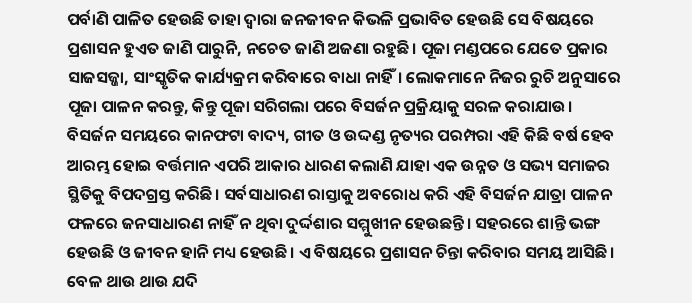ପର୍ବାଣି ପାଳିତ ହେଉଛି ତାହା ଦ୍ୱାରା ଜନଜୀବନ କିଭଳି ପ୍ରଭାବିତ ହେଉଛି ସେ ବିଷୟରେ ପ୍ରଶାସନ ହୁଏତ ଜାଣି ପାରୁନି, ନଚେତ ଜାଣି ଅଜଣା ରହୁଛି। ପୂଜା ମଣ୍ଡପରେ ଯେତେ ପ୍ରକାର ସାଜସଜ୍ଜା, ସାଂସ୍କୃତିକ କାର୍ଯ୍ୟକ୍ରମ କରିବାରେ ବାଧା ନାହିଁ। ଲୋକମାନେ ନିଜର ରୁଚି ଅନୁସାରେ ପୂଜା ପାଳନ କରନ୍ତୁ, କିନ୍ତୁ ପୂଜା ସରିଗଲା ପରେ ବିସର୍ଜନ ପ୍ରକ୍ରିୟାକୁ ସରଳ କରାଯାଉ।
ବିସର୍ଜନ ସମୟରେ କାନଫଟା ବାଦ୍ୟ, ଗୀତ ଓ ଉଦ୍ଦଣ୍ଡ ନୃତ୍ୟର ପରମ୍ପରା ଏହି କିଛି ବର୍ଷ ହେବ ଆରମ୍ଭ ହୋଇ ବର୍ତ୍ତମାନ ଏପରି ଆକାର ଧାରଣ କଲାଣି ଯାହା ଏକ ଉନ୍ନତ ଓ ସଭ୍ୟ ସମାଜର ସ୍ଥିତିକୁ ବିପଦଗ୍ରସ୍ତ କରିଛି। ସର୍ବସାଧାରଣ ରାସ୍ତାକୁ ଅବରୋଧ କରି ଏହି ବିସର୍ଜନ ଯାତ୍ରା ପାଳନ ଫଳରେ ଜନସାଧାରଣ ନାହିଁ ନ ଥିବା ଦୁର୍ଦ୍ଦଶାର ସମ୍ମୁଖୀନ ହେଉଛନ୍ତି। ସହରରେ ଶାନ୍ତି ଭଙ୍ଗ ହେଉଛି ଓ ଜୀବନ ହାନି ମଧ୍ୟ ହେଉଛି। ଏ ବିଷୟରେ ପ୍ରଶାସନ ଚିନ୍ତା କରିବାର ସମୟ ଆସିଛି। ବେଳ ଥାଉ ଥାଉ ଯଦି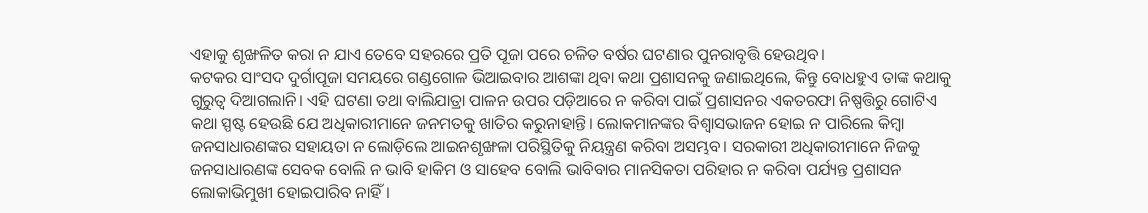ଏହାକୁ ଶୃଙ୍ଖଳିତ କରା ନ ଯାଏ ତେବେ ସହରରେ ପ୍ରତି ପୂଜା ପରେ ଚଳିତ ବର୍ଷର ଘଟଣାର ପୁନରାବୃତ୍ତି ହେଉଥିବ।
କଟକର ସାଂସଦ ଦୁର୍ଗାପୂଜା ସମୟରେ ଗଣ୍ଡଗୋଳ ଭିଆଇବାର ଆଶଙ୍କା ଥିବା କଥା ପ୍ରଶାସନକୁ ଜଣାଇଥିଲେ, କିନ୍ତୁ ବୋଧହୁଏ ତାଙ୍କ କଥାକୁ ଗୁରୁତ୍ବ ଦିଆଗଲାନି। ଏହି ଘଟଣା ତଥା ବାଲିଯାତ୍ରା ପାଳନ ଉପର ପଡ଼ିଆରେ ନ କରିବା ପାଇଁ ପ୍ରଶାସନର ଏକତରଫା ନିଷ୍ପତ୍ତିରୁ ଗୋଟିଏ କଥା ସ୍ପଷ୍ଟ ହେଉଛି ଯେ ଅଧିକାରୀମାନେ ଜନମତକୁ ଖାତିର କରୁନାହାନ୍ତି। ଲୋକମାନଙ୍କର ବିଶ୍ୱାସଭାଜନ ହୋଇ ନ ପାରିଲେ କିମ୍ବା ଜନସାଧାରଣଙ୍କର ସହାୟତା ନ ଲୋଡ଼ିଲେ ଆଇନଶୃଙ୍ଖଳା ପରିସ୍ଥିତିକୁ ନିୟନ୍ତ୍ରଣ କରିବା ଅସମ୍ଭବ। ସରକାରୀ ଅଧିକାରୀମାନେ ନିଜକୁ ଜନସାଧାରଣଙ୍କ ସେବକ ବୋଲି ନ ଭାବି ହାକିମ ଓ ସାହେବ ବୋଲି ଭାବିବାର ମାନସିକତା ପରିହାର ନ କରିବା ପର୍ଯ୍ୟନ୍ତ ପ୍ରଶାସନ ଲୋକାଭିମୁଖୀ ହୋଇପାରିବ ନାହିଁ।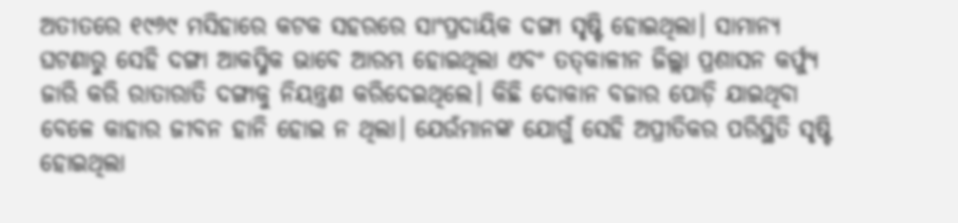ଅତୀତରେ ୧୯୬୯ ମସିହାରେ କଟକ ସହରରେ ସାଂପ୍ରଦାୟିକ ଦଙ୍ଗା ସୃଷ୍ଟି ହୋଇଥିଲା। ସାମାନ୍ୟ ଘଟଣାରୁ ସେହି ଦଙ୍ଗା ଆକସ୍ମିକ ଭାବେ ଆରମ୍ଭ ହୋଇଥିଲା ଏବଂ ତତ୍‌କାଳୀନ ଜିଲ୍ଲା ପ୍ରଶାସନ କର୍ଫ୍ୟୁ ଜାରି କରି ରାତାରାତି ଦଙ୍ଗାକୁ ନିୟନ୍ତ୍ରଣ କରିଦେଇଥିଲେ। କିଛି ଦୋକାନ ବଜାର ପୋଡ଼ି ଯାଇଥିବା ବେଳେ କାହାର ଜୀବନ ହାନି ହୋଇ ନ ଥିଲା। ଯେଉଁମାନଙ୍କ ଯୋଗୁଁ ସେହି ଅପ୍ରୀତିକର ପରିସ୍ଥିତି ସୃଷ୍ଟି ହୋଇଥିଲା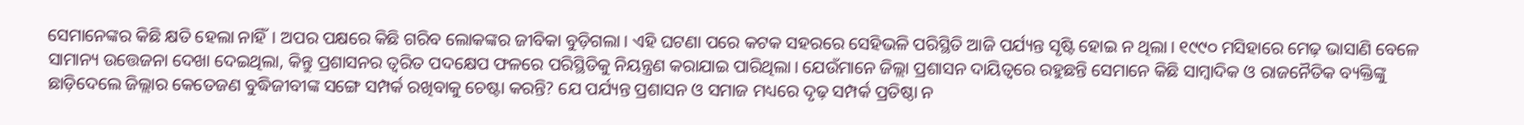ସେମାନେଙ୍କର କିଛି କ୍ଷତି ହେଲା ନାହିଁ। ଅପର ପକ୍ଷରେ କିଛି ଗରିବ ଲୋକଙ୍କର ଜୀବିକା ବୁଡ଼ିଗଲା। ଏହି ଘଟଣା ପରେ କଟକ ସହରରେ ସେହିଭଳି ପରିସ୍ଥିତି ଆଜି ପର୍ଯ୍ୟନ୍ତ ସୃଷ୍ଟି ହୋଇ ନ ଥିଲା। ୧୯୯୦ ମସିହାରେ ମେଢ଼ ଭାସାଣି ବେଳେ ସାମାନ୍ୟ ଉତ୍ତେଜନା ଦେଖା ଦେଇଥିଲା, କିନ୍ତୁ ପ୍ରଶାସନର ତ୍ବରିତ ପଦକ୍ଷେପ ଫଳରେ ପରିସ୍ଥିତିକୁ ନିୟନ୍ତ୍ରଣ କରାଯାଇ ପାରିଥିଲା। ଯେଉଁମାନେ ଜିଲ୍ଲା ପ୍ରଶାସନ ଦାୟିତ୍ବରେ ରହୁଛନ୍ତି ସେମାନେ କିଛି ସାମ୍ବାଦିକ ଓ ରାଜନୈତିକ ବ୍ୟକ୍ତିଙ୍କୁ ଛାଡ଼ିଦେଲେ ଜିଲ୍ଲାର କେତେଜଣ ବୁଦ୍ଧିଜୀବୀଙ୍କ ସଙ୍ଗେ ସମ୍ପର୍କ ରଖିବାକୁ ଚେଷ୍ଟା କରନ୍ତି? ଯେ ପର୍ଯ୍ୟନ୍ତ ପ୍ରଶାସନ ଓ ସମାଜ ମଧ୍ୟରେ ଦୃଢ଼ ସମ୍ପର୍କ ପ୍ରତିଷ୍ଠା ନ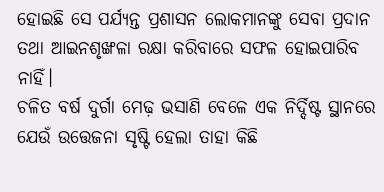ହୋଇଛି ସେ ପର୍ଯ୍ୟନ୍ତ ପ୍ରଶାସନ ଲୋକମାନଙ୍କୁ ସେବା ପ୍ରଦାନ ତଥା ଆଇନଶୃଙ୍ଖଳା ରକ୍ଷା କରିବାରେ ସଫଳ ହୋଇପାରିବ ନାହିଁ।
ଚଳିତ ବର୍ଷ ଦୁର୍ଗା ମେଢ଼ ଭସାଣି ବେଳେ ଏକ ନିର୍ଦ୍ଦିଷ୍ଟ ସ୍ଥାନରେ ଯେଉଁ ଉତ୍ତେଜନା ସୃଷ୍ଟି ହେଲା ତାହା କିଛି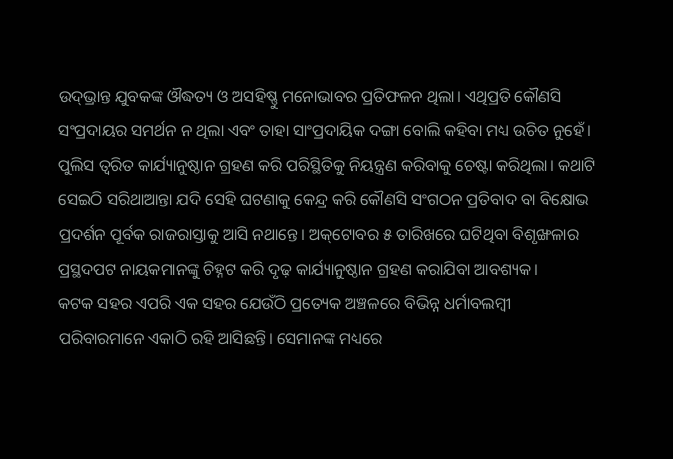ଉଦ୍‌ଭ୍ରାନ୍ତ ଯୁବକଙ୍କ ଔଦ୍ଧତ୍ୟ ଓ ଅସହିଷ୍ଣୁ ମନୋଭାବର ପ୍ରତିଫଳନ ଥିଲା। ଏଥିପ୍ରତି କୌଣସି ସଂପ୍ରଦାୟର ସମର୍ଥନ ନ ଥିଲା ଏବଂ ତାହା ସାଂପ୍ରଦାୟିକ ଦଙ୍ଗା ବୋଲି କହିବା ମଧ୍ୟ ଉଚିତ ନୁହେଁ। ପୁଲିସ ତ୍ୱରିତ କାର୍ଯ୍ୟାନୁଷ୍ଠାନ ଗ୍ରହଣ କରି ପରିସ୍ଥିତିକୁ ନିୟନ୍ତ୍ରଣ କରିବାକୁ ଚେଷ୍ଟା କରିଥିଲା। କଥାଟି ସେଇଠି ସରିଥାଆନ୍ତା ଯଦି ସେହି ଘଟଣାକୁ କେନ୍ଦ୍ର କରି କୌଣସି ସଂଗଠନ ପ୍ରତିବାଦ ବା ବିକ୍ଷୋଭ ପ୍ରଦର୍ଶନ ପୂର୍ବକ ରାଜରାସ୍ତାକୁ ଆସି ନଥାନ୍ତେ। ଅକ୍‌ଟୋବର ୫ ତାରିଖରେ ଘଟିଥିବା ବିଶୃଙ୍ଖଳାର ପ୍ରସ୍ଥଦପଟ ନାୟକମାନଙ୍କୁ ଚିହ୍ନଟ କରି ଦୃଢ଼ କାର୍ଯ୍ୟାନୁଷ୍ଠାନ ଗ୍ରହଣ କରାଯିବା ଆବଶ୍ୟକ।
କଟକ ସହର ଏପରି ଏକ ସହର ଯେଉଁଠି ପ୍ରତ୍ୟେକ ଅଞ୍ଚଳରେ ବିଭିନ୍ନ ଧର୍ମାବଲମ୍ବୀ ପରିବାରମାନେ ଏକାଠି ରହି ଆସିଛନ୍ତି। ସେମାନଙ୍କ ମଧ୍ୟରେ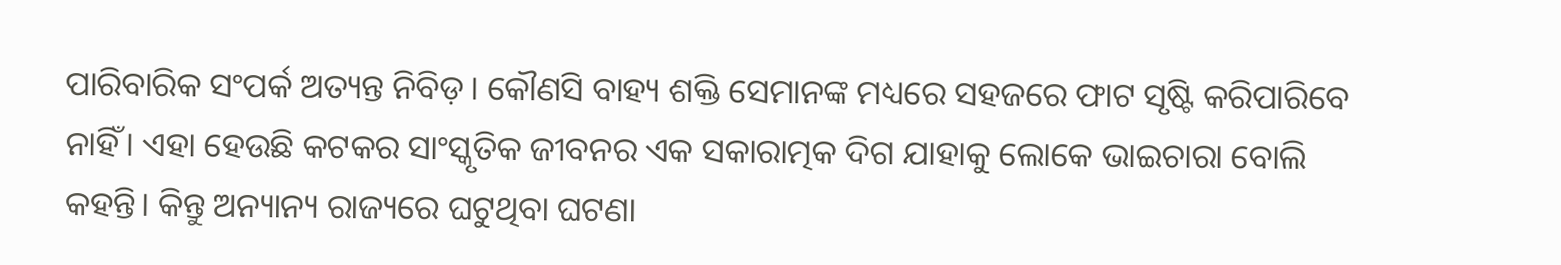ପାରିବାରିକ ସଂପର୍କ ଅତ୍ୟନ୍ତ ନିବିଡ଼। କୌଣସି ବାହ୍ୟ ଶକ୍ତି ସେମାନଙ୍କ ମଧ୍ୟରେ ସହଜରେ ଫାଟ ସୃଷ୍ଟି କରିପାରିବେ ନାହିଁ। ଏହା ହେଉଛି କଟକର ସାଂସ୍କୃତିକ ଜୀବନର ଏକ ସକାରାତ୍ମକ ଦିଗ ଯାହାକୁ ଲୋକେ ଭାଇଚାରା ବୋଲି କହନ୍ତି। କିନ୍ତୁ ଅନ୍ୟାନ୍ୟ ରାଜ୍ୟରେ ଘଟୁଥିବା ଘଟଣା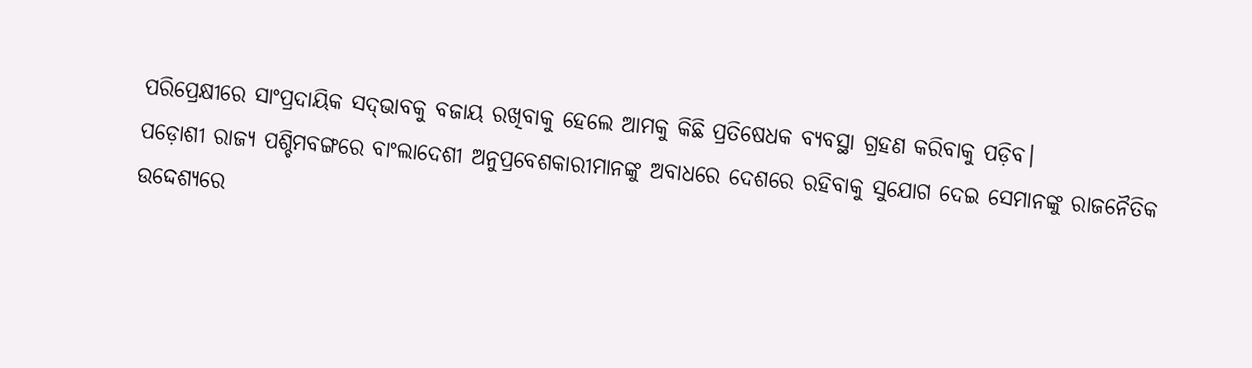ପରିପ୍ରେକ୍ଷୀରେ ସାଂପ୍ରଦାୟିକ ସଦ୍‌ଭାବକୁ ବଜାୟ ରଖିବାକୁ ହେଲେ ଆମକୁ କିଛି ପ୍ରତିଷେଧକ ବ୍ୟବସ୍ଥା ଗ୍ରହଣ କରିବାକୁ ପଡ଼ିବ।
ପଡ଼ୋଶୀ ରାଜ୍ୟ ପଶ୍ଚିମବଙ୍ଗରେ ବାଂଲାଦେଶୀ ଅନୁପ୍ରବେଶକାରୀମାନଙ୍କୁ ଅବାଧରେ ଦେଶରେ ରହିବାକୁ ସୁଯୋଗ ଦେଇ ସେମାନଙ୍କୁ ରାଜନୈତିକ ଉଦ୍ଦେଶ୍ୟରେ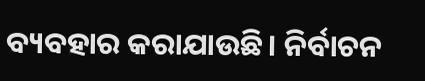ବ୍ୟବହାର କରାଯାଉଛି। ନିର୍ବାଚନ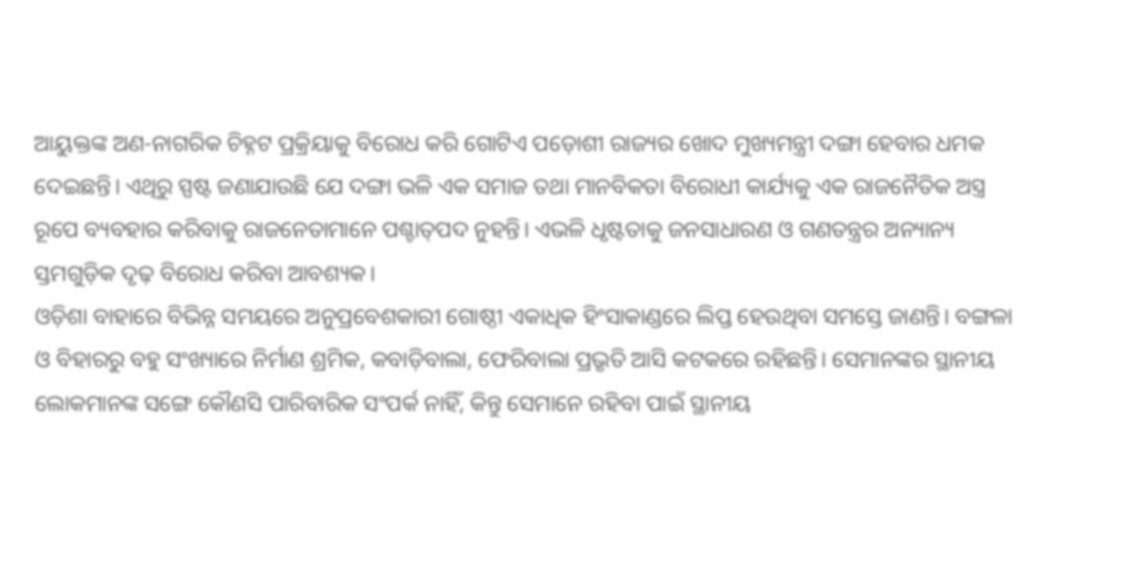ଆୟୁକ୍ତଙ୍କ ଅଣ-ନାଗରିକ ଚିହ୍ନଟ ପ୍ରକ୍ରିୟାକୁ ବିରୋଧ କରି ଗୋଟିଏ ପଡ଼ୋଶୀ ରାଜ୍ୟର ଖୋଦ ମୁଖ୍ୟମନ୍ତ୍ରୀ ଦଙ୍ଗା ହେବାର ଧମକ ଦେଇଛନ୍ତି। ଏଥିରୁ ସ୍ପଷ୍ଟ ଜଣାଯାଉଛି ଯେ ଦଙ୍ଗା ଭଳି ଏକ ସମାଜ ତଥା ମାନବିକତା ବିରୋଧୀ କାର୍ଯ୍ୟକୁ ଏକ ରାଜନୈତିକ ଅସ୍ତ୍ର ରୂପେ ବ୍ୟବହାର କରିବାକୁ ରାଜନେତାମାନେ ପଶ୍ଚାତ୍‌ପଦ ନୁହନ୍ତି। ଏଭଳି ଧୃଷ୍ଟତାକୁ ଜନସାଧାରଣ ଓ ଗଣତନ୍ତ୍ରର ଅନ୍ୟାନ୍ୟ ସ୍ତମଗୁଡ଼ିକ ଦୃଢ଼ ବିରୋଧ କରିବା ଆବଶ୍ୟକ।
ଓଡ଼ିଶା ବାହାରେ ବିଭିନ୍ନ ସମୟରେ ଅନୁପ୍ରବେଶକାରୀ ଗୋଷ୍ଠୀ ଏକାଧିକ ହିଂସାକାଣ୍ଡରେ ଲିପ୍ତ ହେଉଥିବା ସମସ୍ତେ ଜାଣନ୍ତି। ବଙ୍ଗଳା ଓ ବିହାରରୁ ବହୁ ସଂଖ୍ୟାରେ ନିର୍ମାଣ ଶ୍ରମିକ, କବାଡ଼ିବାଲା, ଫେରିବାଲା ପ୍ରଭୃତି ଆସି କଟକରେ ରହିଛନ୍ତି। ସେମାନଙ୍କର ସ୍ଥାନୀୟ ଲୋକମାନଙ୍କ ସଙ୍ଗେ କୌଣସି ପାରିବାରିକ ସଂପର୍କ ନାହିଁ, କିନ୍ତୁ ସେମାନେ ରହିବା ପାଇଁ ସ୍ଥାନୀୟ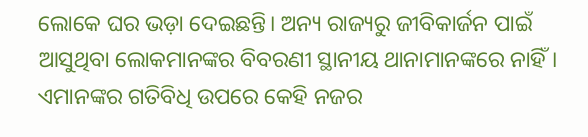ଲୋକେ ଘର ଭଡ଼ା ଦେଇଛନ୍ତି। ଅନ୍ୟ ରାଜ୍ୟରୁ ଜୀବିକାର୍ଜନ ପାଇଁ ଆସୁଥିବା ଲୋକମାନଙ୍କର ବିବରଣୀ ସ୍ଥାନୀୟ ଥାନାମାନଙ୍କରେ ନାହିଁ। ଏମାନଙ୍କର ଗତିବିଧି ଉପରେ କେହି ନଜର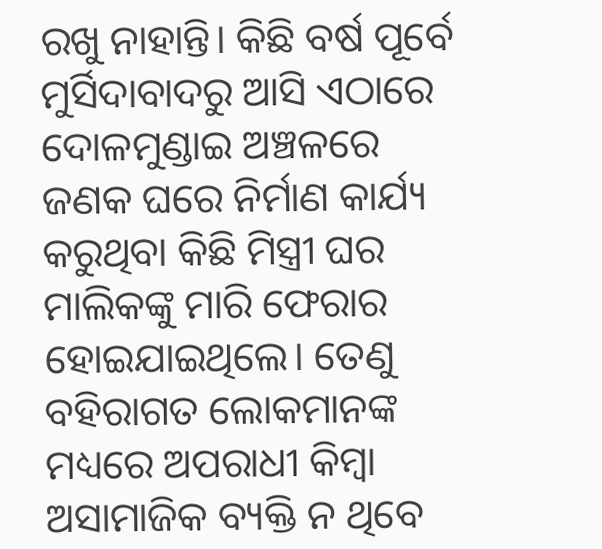ରଖୁ ନାହାନ୍ତି। କିଛି ବର୍ଷ ପୂର୍ବେ ମୁର୍ସିଦାବାଦରୁ ଆସି ଏଠାରେ ଦୋଳମୁଣ୍ଡାଇ ଅଞ୍ଚଳରେ ଜଣକ ଘରେ ନିର୍ମାଣ କାର୍ଯ୍ୟ କରୁଥିବା କିଛି ମିସ୍ତ୍ରୀ ଘର ମାଲିକଙ୍କୁ ମାରି ଫେରାର ହୋଇଯାଇଥିଲେ। ତେଣୁ ବହିରାଗତ ଲୋକମାନଙ୍କ ମଧ୍ୟରେ ଅପରାଧୀ କିମ୍ବା ଅସାମାଜିକ ବ୍ୟକ୍ତି ନ ଥିବେ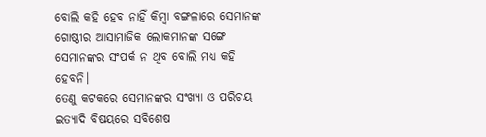ବୋଲି କହି ହେବ ନାହିଁ କିମ୍ବା ବଙ୍ଗଳାରେ ସେମାନଙ୍କ ଗୋଷ୍ଠୀର ଆସାମାଜିକ ଲୋକମାନଙ୍କ ସଙ୍ଗେ ସେମାନଙ୍କର ସଂପର୍କ ନ ଥିବ ବୋଲି ମଧ୍ୟ କହି ହେବନି।
ତେଣୁ କଟକରେ ସେମାନଙ୍କର ସଂଖ୍ୟା ଓ ପରିଚୟ ଇତ୍ୟାଦି ବିଷୟରେ ସବିଶେଷ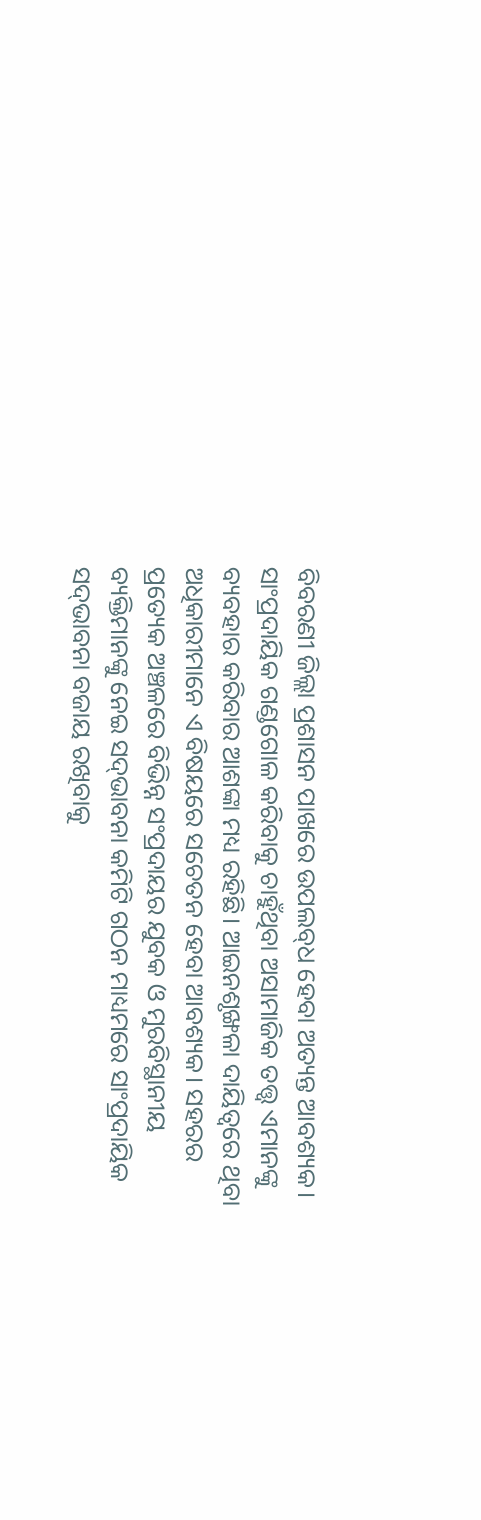ବିବରଣୀ ଜିଲ୍ଲା ପ୍ରଶାସନ ପାଖରେ ଉପଲବ୍‌ଧ ହେବା ଅତ୍ୟନ୍ତ ଆବଶ୍ୟକ। ସାଂପ୍ରଦାୟିକ ଗଣ୍ଡଗୋଳ କରିବାକୁ ଚାହୁଁଥିବା ଅସାମାଜିକ ତତ୍ତ୍ବ ଏମାନଙ୍କୁ ବ୍ୟବହାର କରିବାର ଆଶଙ୍କା ମଧ୍ୟ ରହିଛି। ଆଇନଶୃଙ୍ଖଳା ଦାୟିତ୍ବରେ ଥିବା ଅଧିକାରୀମାନେ ଏ ବିଷୟରେ ସଚେତନ ହେବା ଆବଶ୍ୟକ। ସହରର ପ୍ରତ୍ୟେକ ଅଞ୍ଚଳରେ ବିଭିନ୍ନ ସଂପ୍ରଦାୟର ଯୁବକ ଓ ମୁରବିସ୍ଥାନୀୟ ବ୍ୟକ୍ତିମାନଙ୍କୁ ନେଇ ସଦ୍‌ଭାବନା କମିଟି ଗଠନ ମାଧ୍ୟମରେ ସାଂପ୍ରଦାୟିକ ସଦ୍‌ଭାବନା ବଜାୟ ରଖିବାକୁ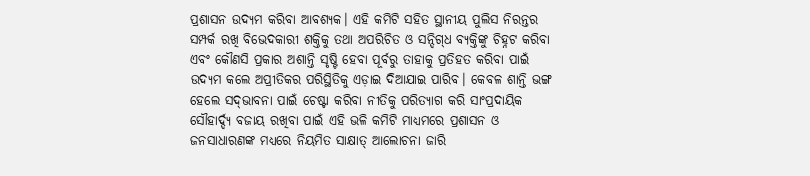ପ୍ରଶାସନ ଉଦ୍ୟମ କରିବା ଆବଶ୍ୟକ। ଏହି କମିଟି ସହିତ ସ୍ଥାନୀୟ ପୁଲିସ ନିରନ୍ତର ସମ୍ପର୍କ ରଖି ବିଭେଦକାରୀ ଶକ୍ତିକୁ ତଥା ଅପରିଚିତ ଓ ସନ୍ଦିଗ୍‌ଧ ବ୍ୟକ୍ତିଙ୍କୁ ଚିହ୍ନଟ କରିବା ଏବଂ କୌଣସି ପ୍ରକାର ଅଶାନ୍ତି ସୃଷ୍ଟି ହେବା ପୂର୍ବରୁ ତାହାକୁ ପ୍ରତିହତ କରିବା ପାଇଁ ଉଦ୍ୟମ କଲେ ଅପ୍ରୀତିକର ପରିସ୍ଥିତିକୁ ଏଡ଼ାଇ ଦିଆଯାଇ ପାରିବ। କେବଳ ଶାନ୍ତି ଭଙ୍ଗ ହେଲେ ସଦ୍‌ଭାବନା ପାଇଁ ଚେଷ୍ଟା କରିବା ନୀତିକୁ ପରିତ୍ୟାଗ କରି ସାଂପ୍ରଦାୟିକ ସୌହାର୍ଦ୍ଦ୍ୟ ବଜାୟ ରଖିବା ପାଇଁ ଏହି ଭଳି କମିଟି ମାଧ୍ୟମରେ ପ୍ରଶାସନ ଓ ଜନସାଧାରଣଙ୍କ ମଧ୍ୟରେ ନିୟମିତ ସାକ୍ଷାତ୍ ଆଲୋଚନା ଜାରି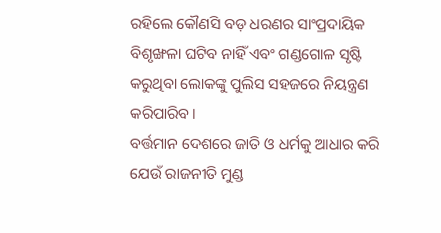ରହିଲେ କୌଣସି ବଡ଼ ଧରଣର ସାଂପ୍ରଦାୟିକ ବିଶୃଙ୍ଖଳା ଘଟିବ ନାହିଁ ଏବଂ ଗଣ୍ଡଗୋଳ ସୃଷ୍ଟି କରୁଥିବା ଲୋକଙ୍କୁ ପୁଲିସ ସହଜରେ ନିୟନ୍ତ୍ରଣ କରିପାରିବ।
ବର୍ତ୍ତମାନ ଦେଶରେ ଜାତି ଓ ଧର୍ମକୁ ଆଧାର କରି ଯେଉଁ ରାଜନୀତି ମୁଣ୍ଡ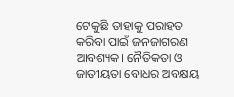ଟେକୁଛି ତାହାକୁ ପରାହତ କରିବା ପାଇଁ ଜନଜାଗରଣ ଆବଶ୍ୟକ। ନୈତିକତା ଓ ଜାତୀୟତା ବୋଧର ଅବକ୍ଷୟ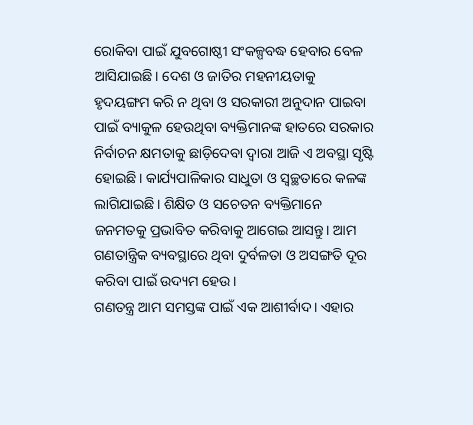ରୋକିବା ପାଇଁ ଯୁବଗୋଷ୍ଠୀ ସଂକଳ୍ପବଦ୍ଧ ହେବାର ବେଳ ଆସିଯାଇଛି। ଦେଶ ଓ ଜାତିର ମହନୀୟତାକୁ ହୃଦୟଙ୍ଗମ କରି ନ ଥିବା ଓ ସରକାରୀ ଅନୁଦାନ ପାଇବା ପାଇଁ ବ୍ୟାକୁଳ ହେଉଥିବା ବ୍ୟକ୍ତିମାନଙ୍କ ହାତରେ ସରକାର ନିର୍ବାଚନ କ୍ଷମତାକୁ ଛାଡ଼ିଦେବା ଦ୍ୱାରା ଆଜି ଏ ଅବସ୍ଥା ସୃଷ୍ଟି ହୋଇଛି। କାର୍ଯ୍ୟପାଳିକାର ସାଧୁତା ଓ ସ୍ୱଚ୍ଛତାରେ କଳଙ୍କ ଲାଗିଯାଇଛି। ଶିକ୍ଷିତ ଓ ସଚେତନ ବ୍ୟକ୍ତିମାନେ ଜନମତକୁ ପ୍ରଭାବିତ କରିବାକୁ ଆଗେଇ ଆସନ୍ତୁ। ଆମ ଗଣତାନ୍ତ୍ରିକ ବ୍ୟବସ୍ଥାରେ ଥିବା ଦୁର୍ବଳତା ଓ ଅସଙ୍ଗତି ଦୂର କରିବା ପାଇଁ ଉଦ୍ୟମ ହେଉ।
ଗଣତନ୍ତ୍ର ଆମ ସମସ୍ତଙ୍କ ପାଇଁ ଏକ ଆଶୀର୍ବାଦ। ଏହାର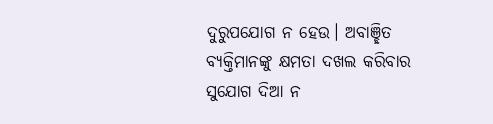ଦୁରୁପଯୋଗ ନ ହେଉ। ଅବାଞ୍ଛିତ ବ୍ୟକ୍ତିମାନଙ୍କୁ କ୍ଷମତା ଦଖଲ କରିବାର ସୁଯୋଗ ଦିଆ ନ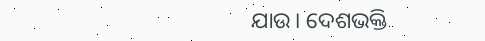ଯାଉ। ଦେଶଭକ୍ତି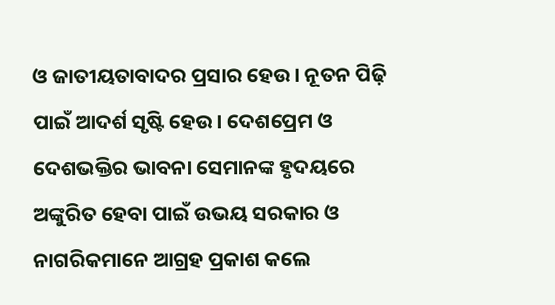ଓ ଜାତୀୟତାବାଦର ପ୍ରସାର ହେଉ। ନୂତନ ପିଢ଼ି ପାଇଁ ଆଦର୍ଶ ସୃଷ୍ଟି ହେଉ। ଦେଶପ୍ରେମ ଓ ଦେଶଭକ୍ତିର ଭାବନା ସେମାନଙ୍କ ହୃଦୟରେ ଅଙ୍କୁରିତ ହେବା ପାଇଁ ଉଭୟ ସରକାର ଓ ନାଗରିକମାନେ ଆଗ୍ରହ ପ୍ରକାଶ କଲେ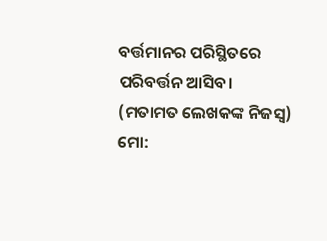ବର୍ତ୍ତମାନର ପରିସ୍ଥିତରେ ପରିବର୍ତ୍ତନ ଆସିବ।
(ମତାମତ ଲେଖକଙ୍କ ନିଜସ୍ବ)
ମୋ: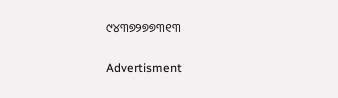୯୪୩୭୨୭୭୩୧୩

Advertisment